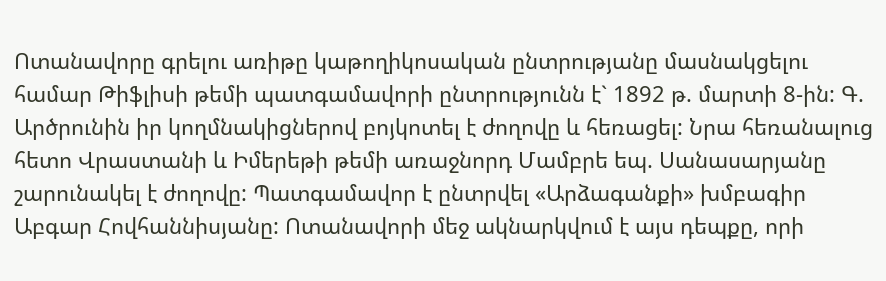Ոտանավորը գրելու առիթը կաթողիկոսական ընտրությանը մասնակցելու համար Թիֆլիսի թեմի պատգամավորի ընտրությունն է` 1892 թ. մարտի 8-ին: Գ. Արծրունին իր կողմնակիցներով բոյկոտել է ժողովը և հեռացել: Նրա հեռանալուց հետո Վրաստանի և Իմերեթի թեմի առաջնորդ Մամբրե եպ. Սանասարյանը շարունակել է ժողովը: Պատգամավոր է ընտրվել «Արձագանքի» խմբագիր Աբգար Հովհաննիսյանը: Ոտանավորի մեջ ակնարկվում է այս դեպքը, որի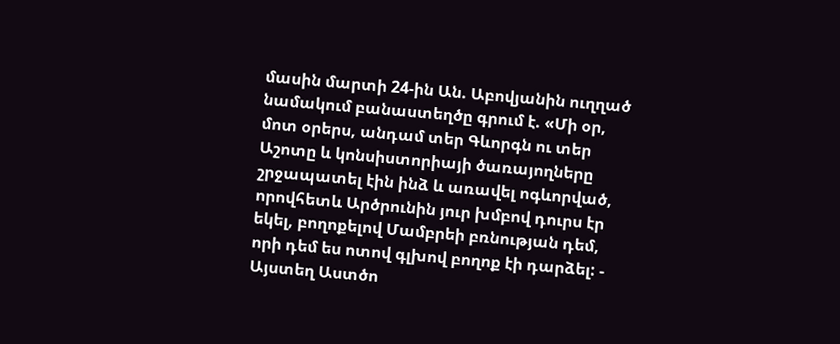մասին մարտի 24-ին Ան. Աբովյանին ուղղած նամակում բանաստեղծը գրում է. «Մի օր, մոտ օրերս, անդամ տեր Գևորգն ու տեր Աշոտը և կոնսիստորիայի ծառայողները շրջապատել էին ինձ և առավել ոգևորված, որովհետև Արծրունին յուր խմբով դուրս էր եկել, բողոքելով Մամբրեի բռնության դեմ, որի դեմ ես ոտով գլխով բողոք էի դարձել: - Այստեղ Աստծո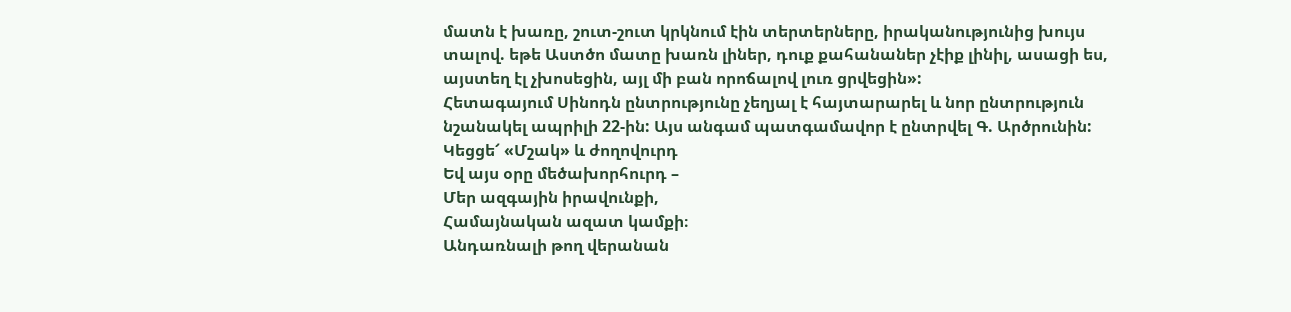մատն է խառը, շուտ-շուտ կրկնում էին տերտերները, իրականությունից խույս տալով. եթե Աստծո մատը խառն լիներ, դուք քահանաներ չէիք լինիլ, ասացի ես, այստեղ էլ չխոսեցին, այլ մի բան որոճալով լուռ ցրվեցին»:
Հետագայում Սինոդն ընտրությունը չեղյալ է հայտարարել և նոր ընտրություն նշանակել ապրիլի 22-ին: Այս անգամ պատգամավոր է ընտրվել Գ. Արծրունին:
Կեցցե՜ «Մշակ» և ժողովուրդ
Եվ այս օրը մեծախորհուրդ –
Մեր ազգային իրավունքի,
Համայնական ազատ կամքի։
Անդառնալի թող վերանան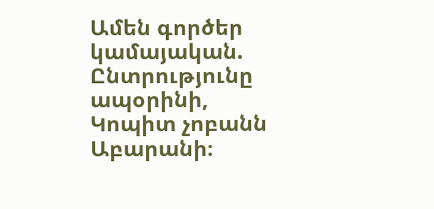Ամեն գործեր կամայական.
Ընտրությունը ապօրինի,
Կոպիտ չոբանն Աբարանի։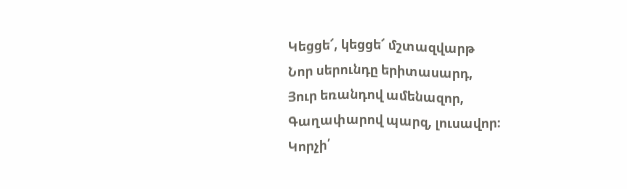Կեցցե՜, կեցցե՜ մշտազվարթ
Նոր սերունդը երիտասարդ,
Յուր եռանդով ամենազոր,
Գաղափարով պարզ, լուսավոր։
Կորչի՛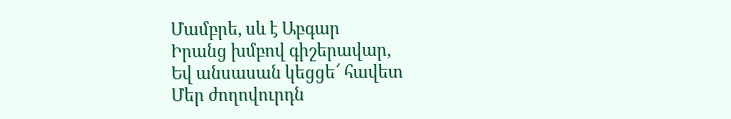Մամբրե, սև է Աբգար
Իրանց խմբով գիշերավար,
Եվ անսասան կեցցե՜ հավետ
Մեր ժողովուրդն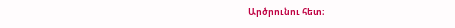Արծրունու հետ։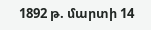1892 թ. մարտի 14